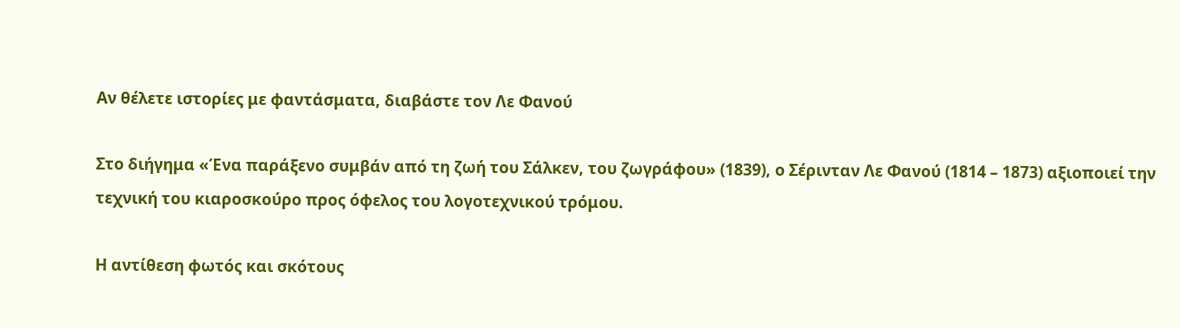Αν θέλετε ιστορίες με φαντάσματα, διαβάστε τον Λε Φανού

Στο διήγημα «Ένα παράξενο συμβάν από τη ζωή του Σάλκεν, του ζωγράφου» (1839), ο Σέρινταν Λε Φανού (1814 – 1873) αξιοποιεί την τεχνική του κιαροσκούρο προς όφελος του λογοτεχνικού τρόμου.

Η αντίθεση φωτός και σκότους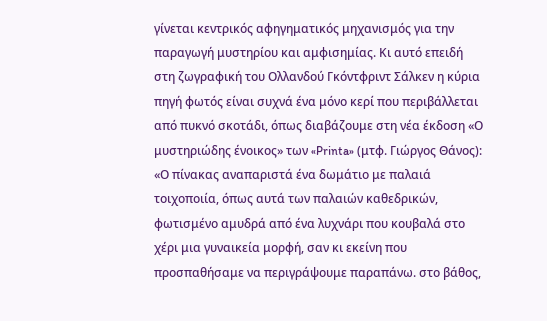γίνεται κεντρικός αφηγηματικός μηχανισμός για την παραγωγή μυστηρίου και αμφισημίας. Κι αυτό επειδή στη ζωγραφική του Ολλανδού Γκόντφριντ Σάλκεν η κύρια πηγή φωτός είναι συχνά ένα μόνο κερί που περιβάλλεται από πυκνό σκοτάδι, όπως διαβάζουμε στη νέα έκδοση «Ο μυστηριώδης ένοικος» των «Printa» (μτφ. Γιώργος Θάνος): «Ο πίνακας αναπαριστά ένα δωμάτιο με παλαιά τοιχοποιία, όπως αυτά των παλαιών καθεδρικών, φωτισμένο αμυδρά από ένα λυχνάρι που κουβαλά στο χέρι μια γυναικεία μορφή, σαν κι εκείνη που προσπαθήσαμε να περιγράψουμε παραπάνω. στο βάθος,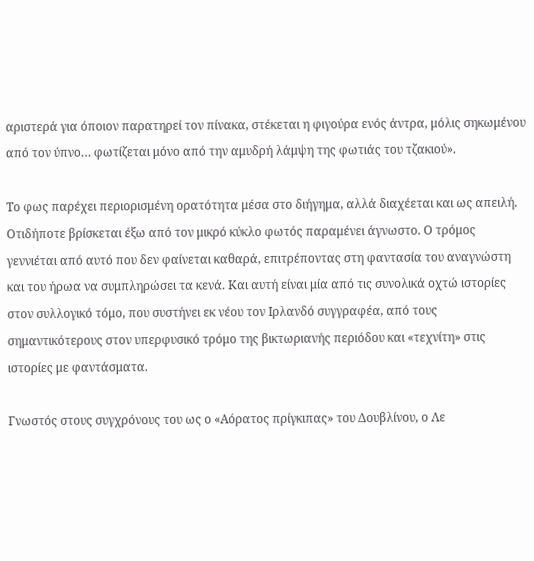αριστερά για όποιον παρατηρεί τον πίνακα, στέκεται η φιγούρα ενός άντρα, μόλις σηκωμένου από τον ύπνο… φωτίζεται μόνο από την αμυδρή λάμψη της φωτιάς του τζακιού».

Το φως παρέχει περιορισμένη ορατότητα μέσα στο διήγημα, αλλά διαχέεται και ως απειλή. Οτιδήποτε βρίσκεται έξω από τον μικρό κύκλο φωτός παραμένει άγνωστο. Ο τρόμος γεννιέται από αυτό που δεν φαίνεται καθαρά, επιτρέποντας στη φαντασία του αναγνώστη και του ήρωα να συμπληρώσει τα κενά. Και αυτή είναι μία από τις συνολικά οχτώ ιστορίες στον συλλογικό τόμο, που συστήνει εκ νέου τον Ιρλανδό συγγραφέα, από τους σημαντικότερους στον υπερφυσικό τρόμο της βικτωριανής περιόδου και «τεχνίτη» στις ιστορίες με φαντάσματα.

Γνωστός στους συγχρόνους του ως ο «Αόρατος πρίγκιπας» του Δουβλίνου, ο Λε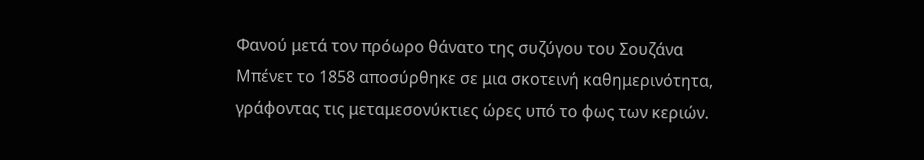Φανού μετά τον πρόωρο θάνατο της συζύγου του Σουζάνα Μπένετ το 1858 αποσύρθηκε σε μια σκοτεινή καθημερινότητα, γράφοντας τις μεταμεσονύκτιες ώρες υπό το φως των κεριών.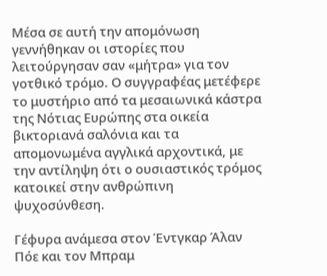Μέσα σε αυτή την απομόνωση γεννήθηκαν οι ιστορίες που λειτούργησαν σαν «μήτρα» για τον γοτθικό τρόμο. Ο συγγραφέας μετέφερε το μυστήριο από τα μεσαιωνικά κάστρα της Νότιας Ευρώπης στα οικεία βικτοριανά σαλόνια και τα απομονωμένα αγγλικά αρχοντικά, με την αντίληψη ότι ο ουσιαστικός τρόμος κατοικεί στην ανθρώπινη ψυχοσύνθεση.

Γέφυρα ανάμεσα στον Έντγκαρ Άλαν Πόε και τον Μπραμ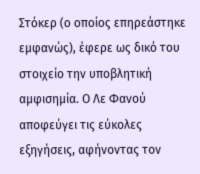Στόκερ (ο οποίος επηρεάστηκε εμφανώς), έφερε ως δικό του στοιχείο την υποβλητική αμφισημία. Ο Λε Φανού αποφεύγει τις εύκολες εξηγήσεις, αφήνοντας τον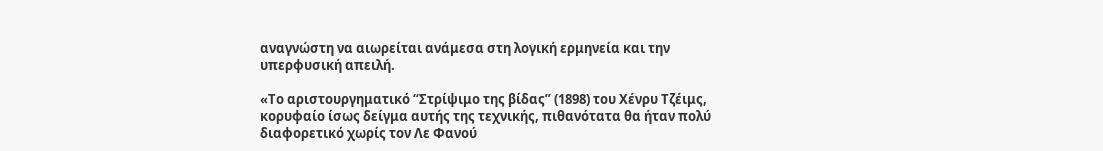αναγνώστη να αιωρείται ανάμεσα στη λογική ερμηνεία και την υπερφυσική απειλή.

«Το αριστουργηματικό “Στρίψιμο της βίδας” (1898) του Χένρυ Τζέιμς, κορυφαίο ίσως δείγμα αυτής της τεχνικής, πιθανότατα θα ήταν πολύ διαφορετικό χωρίς τον Λε Φανού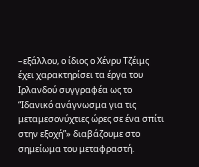–εξάλλου, ο ίδιος ο Χένρυ Τζέιμς έχει χαρακτηρίσει τα έργα του Ιρλανδού συγγραφέα ως το “Ιδανικό ανάγνωσμα για τις μεταμεσονύχτιες ώρες σε ένα σπίτι στην εξοχή”» διαβάζουμε στο σημείωμα του μεταφραστή.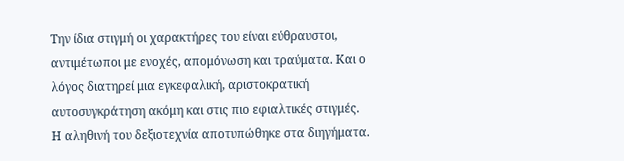Την ίδια στιγμή οι χαρακτήρες του είναι εύθραυστοι, αντιμέτωποι με ενοχές, απομόνωση και τραύματα. Και ο λόγος διατηρεί μια εγκεφαλική, αριστοκρατική αυτοσυγκράτηση ακόμη και στις πιο εφιαλτικές στιγμές. Η αληθινή του δεξιοτεχνία αποτυπώθηκε στα διηγήματα.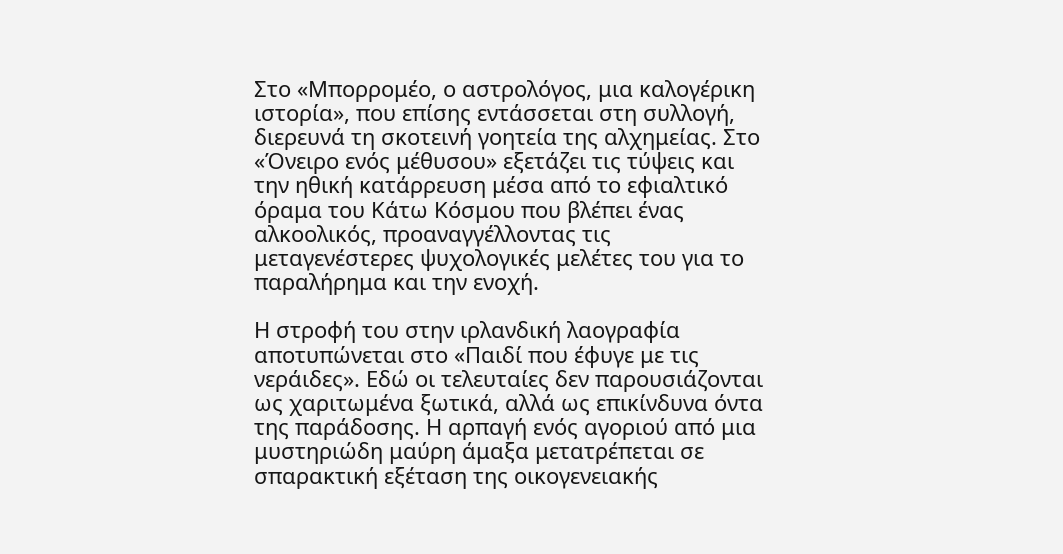Στο «Μπορρομέο, ο αστρολόγος, μια καλογέρικη ιστορία», που επίσης εντάσσεται στη συλλογή, διερευνά τη σκοτεινή γοητεία της αλχημείας. Στο «Όνειρο ενός μέθυσου» εξετάζει τις τύψεις και την ηθική κατάρρευση μέσα από το εφιαλτικό όραμα του Κάτω Κόσμου που βλέπει ένας αλκοολικός, προαναγγέλλοντας τις μεταγενέστερες ψυχολογικές μελέτες του για το παραλήρημα και την ενοχή.

Η στροφή του στην ιρλανδική λαογραφία αποτυπώνεται στο «Παιδί που έφυγε με τις νεράιδες». Εδώ οι τελευταίες δεν παρουσιάζονται ως χαριτωμένα ξωτικά, αλλά ως επικίνδυνα όντα της παράδοσης. Η αρπαγή ενός αγοριού από μια μυστηριώδη μαύρη άμαξα μετατρέπεται σε σπαρακτική εξέταση της οικογενειακής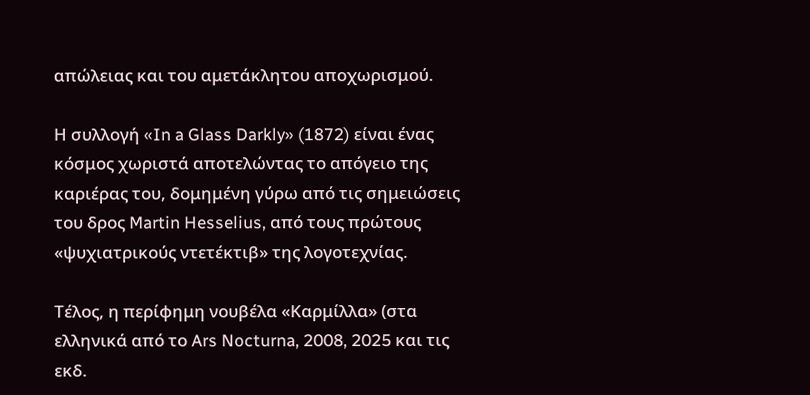απώλειας και του αμετάκλητου αποχωρισμού.

Η συλλογή «In a Glass Darkly» (1872) είναι ένας κόσμος χωριστά αποτελώντας το απόγειο της καριέρας του, δομημένη γύρω από τις σημειώσεις του δρος Martin Hesselius, από τους πρώτους «ψυχιατρικούς ντετέκτιβ» της λογοτεχνίας.

Τέλος, η περίφημη νουβέλα «Καρμίλλα» (στα ελληνικά από το Ars Nocturna, 2008, 2025 και τις εκδ.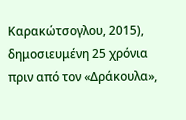Καρακώτσογλου, 2015), δημοσιευμένη 25 χρόνια πριν από τον «Δράκουλα»,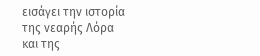εισάγει την ιστορία της νεαρής Λόρα και της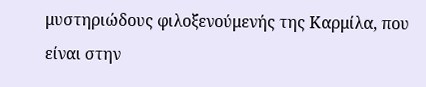μυστηριώδους φιλοξενούμενής της Καρμίλα, που είναι στην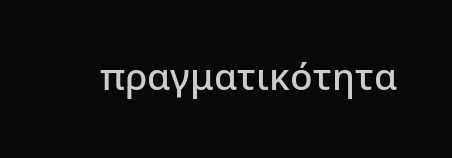πραγματικότητα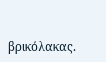βρικόλακας.